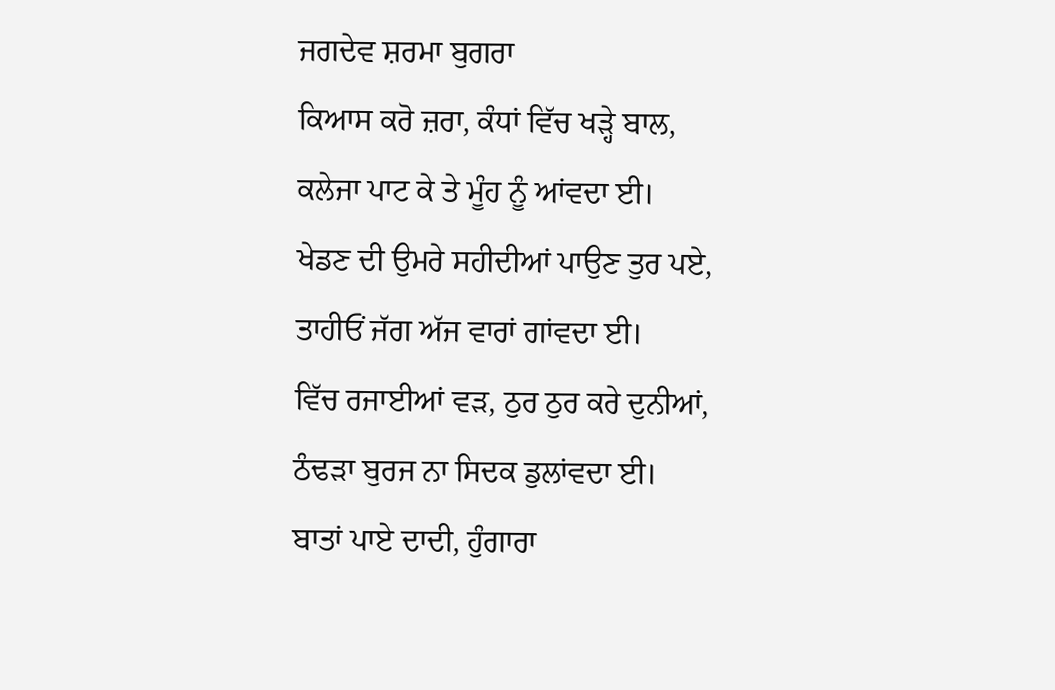ਜਗਦੇਵ ਸ਼ਰਮਾ ਬੁਗਰਾ
ਕਿਆਸ ਕਰੋ ਜ਼ਰਾ, ਕੰਧਾਂ ਵਿੱਚ ਖੜ੍ਹੇ ਬਾਲ,
ਕਲੇਜਾ ਪਾਟ ਕੇ ਤੇ ਮੂੰਹ ਨੂੰ ਆਂਵਦਾ ਈ।
ਖੇਡਣ ਦੀ ਉਮਰੇ ਸਹੀਦੀਆਂ ਪਾਉਣ ਤੁਰ ਪਏ,
ਤਾਹੀਓਂ ਜੱਗ ਅੱਜ ਵਾਰਾਂ ਗਾਂਵਦਾ ਈ।
ਵਿੱਚ ਰਜਾਈਆਂ ਵੜ, ਠੁਰ ਠੁਰ ਕਰੇ ਦੁਨੀਆਂ,
ਠੰਢੜਾ ਬੁਰਜ ਨਾ ਸਿਦਕ ਡੁਲਾਂਵਦਾ ਈ।
ਬਾਤਾਂ ਪਾਏ ਦਾਦੀ, ਹੁੰਗਾਰਾ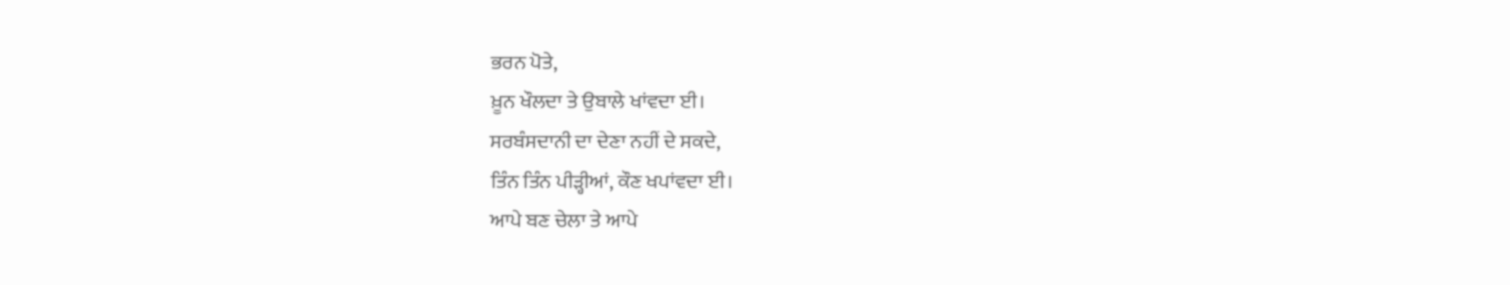ਭਰਨ ਪੋਤੇ,
ਖ਼ੂਨ ਖੌਲਦਾ ਤੇ ਉਬਾਲੇ ਖਾਂਵਦਾ ਈ।
ਸਰਬੰਸਦਾਨੀ ਦਾ ਦੇਣਾ ਨਹੀਂ ਦੇ ਸਕਦੇ,
ਤਿੰਨ ਤਿੰਨ ਪੀੜ੍ਹੀਆਂ, ਕੌਣ ਖਪਾਂਵਦਾ ਈ।
ਆਪੇ ਬਣ ਚੇਲਾ ਤੇ ਆਪੇ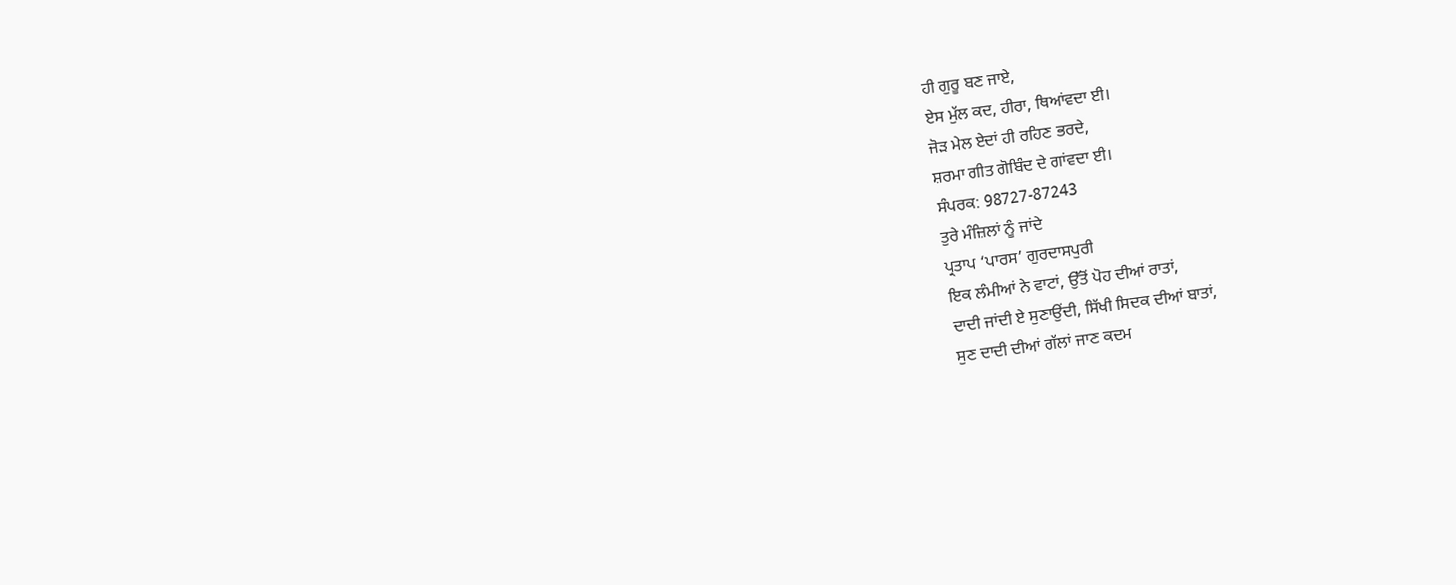ਹੀ ਗੁਰੂ ਬਣ ਜਾਏ,
ਏਸ ਮੁੱਲ ਕਦ, ਹੀਰਾ, ਥਿਆਂਵਦਾ ਈ।
ਜੋੜ ਮੇਲ ਏਦਾਂ ਹੀ ਰਹਿਣ ਭਰਦੇ,
ਸ਼ਰਮਾ ਗੀਤ ਗੋਬਿੰਦ ਦੇ ਗਾਂਵਦਾ ਈ।
ਸੰਪਰਕ: 98727-87243
ਤੁਰੇ ਮੰਜ਼ਿਲਾਂ ਨੂੰ ਜਾਂਦੇ
ਪ੍ਰਤਾਪ ‘ਪਾਰਸ’ ਗੁਰਦਾਸਪੁਰੀ
ਇਕ ਲੰਮੀਆਂ ਨੇ ਵਾਟਾਂ, ਉੱਤੋਂ ਪੋਹ ਦੀਆਂ ਰਾਤਾਂ,
ਦਾਦੀ ਜਾਂਦੀ ਏ ਸੁਣਾਉਂਦੀ, ਸਿੱਖੀ ਸਿਦਕ ਦੀਆਂ ਬਾਤਾਂ,
ਸੁਣ ਦਾਦੀ ਦੀਆਂ ਗੱਲਾਂ ਜਾਣ ਕਦਮ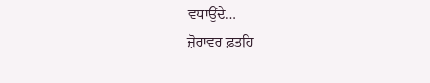ਵਧਾਉਂਦੇ…
ਜ਼ੋਰਾਵਰ ਫ਼ਤਹਿ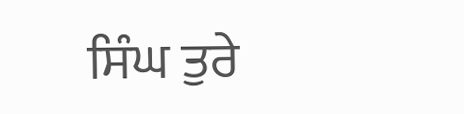ਸਿੰਘ ਤੁਰੇ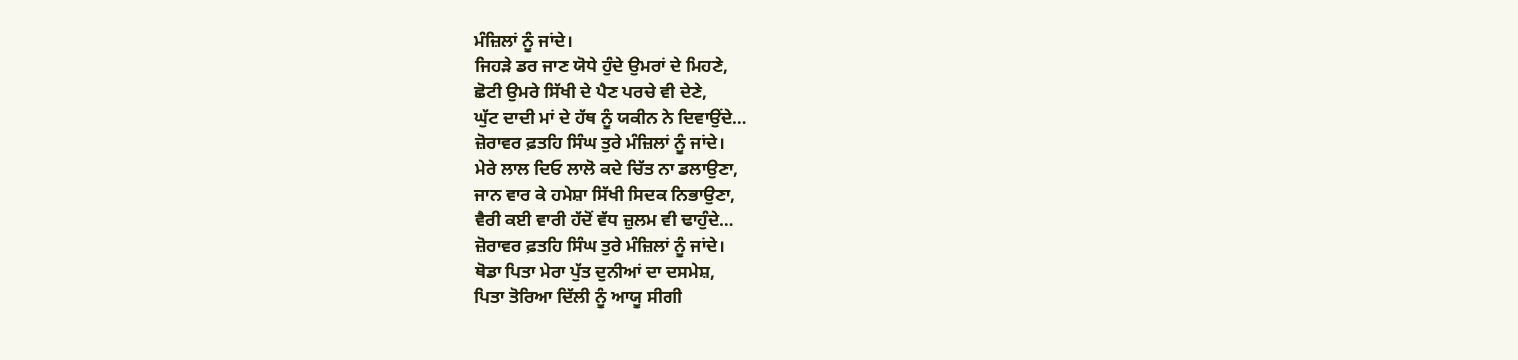ਮੰਜ਼ਿਲਾਂ ਨੂੰ ਜਾਂਦੇ।
ਜਿਹੜੇ ਡਰ ਜਾਣ ਯੋਧੇ ਹੁੰਦੇ ਉਮਰਾਂ ਦੇ ਮਿਹਣੇ,
ਛੋਟੀ ਉਮਰੇ ਸਿੱਖੀ ਦੇ ਪੈਣ ਪਰਚੇ ਵੀ ਦੇਣੇ,
ਘੁੱਟ ਦਾਦੀ ਮਾਂ ਦੇ ਹੱਥ ਨੂੰ ਯਕੀਨ ਨੇ ਦਿਵਾਉਂਦੇ…
ਜ਼ੋਰਾਵਰ ਫ਼ਤਹਿ ਸਿੰਘ ਤੁਰੇ ਮੰਜ਼ਿਲਾਂ ਨੂੰ ਜਾਂਦੇ।
ਮੇਰੇ ਲਾਲ ਦਿਓ ਲਾਲੋ ਕਦੇ ਚਿੱਤ ਨਾ ਡਲਾਉਣਾ,
ਜਾਨ ਵਾਰ ਕੇ ਹਮੇਸ਼ਾ ਸਿੱਖੀ ਸਿਦਕ ਨਿਭਾਉਣਾ,
ਵੈਰੀ ਕਈ ਵਾਰੀ ਹੱਦੋਂ ਵੱਧ ਜ਼ੁਲਮ ਵੀ ਢਾਹੁੰਦੇ…
ਜ਼ੋਰਾਵਰ ਫ਼ਤਹਿ ਸਿੰਘ ਤੁਰੇ ਮੰਜ਼ਿਲਾਂ ਨੂੰ ਜਾਂਦੇ।
ਥੋਡਾ ਪਿਤਾ ਮੇਰਾ ਪੁੱਤ ਦੁਨੀਆਂ ਦਾ ਦਸਮੇਸ਼,
ਪਿਤਾ ਤੋਰਿਆ ਦਿੱਲੀ ਨੂੰ ਆਯੂ ਸੀਗੀ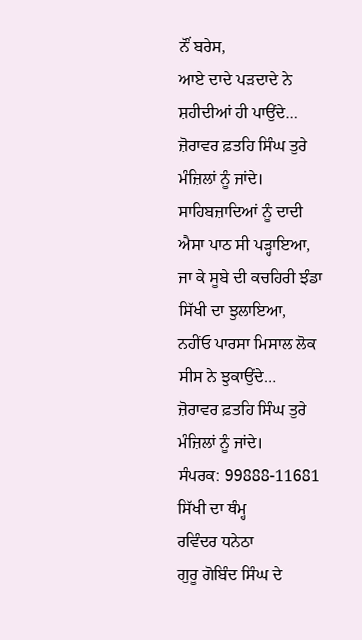ਨੌਂ ਬਰੇਸ,
ਆਏ ਦਾਦੇ ਪੜਦਾਦੇ ਨੇ ਸ਼ਹੀਦੀਆਂ ਹੀ ਪਾਉਂਦੇ…
ਜ਼ੋਰਾਵਰ ਫ਼ਤਹਿ ਸਿੰਘ ਤੁਰੇ ਮੰਜ਼ਿਲਾਂ ਨੂੰ ਜਾਂਦੇ।
ਸਾਹਿਬਜ਼ਾਦਿਆਂ ਨੂੰ ਦਾਦੀ ਐਸਾ ਪਾਠ ਸੀ ਪੜ੍ਹਾਇਆ,
ਜਾ ਕੇ ਸੂਬੇ ਦੀ ਕਚਹਿਰੀ ਝੰਡਾ ਸਿੱਖੀ ਦਾ ਝੁਲਾਇਆ,
ਨਹੀਂਓ ਪਾਰਸਾ ਮਿਸਾਲ ਲੋਕ ਸੀਸ ਨੇ ਝੁਕਾਉਂਦੇ…
ਜ਼ੋਰਾਵਰ ਫ਼ਤਹਿ ਸਿੰਘ ਤੁਰੇ ਮੰਜ਼ਿਲਾਂ ਨੂੰ ਜਾਂਦੇ।
ਸੰਪਰਕ: 99888-11681
ਸਿੱਖੀ ਦਾ ਥੰਮ੍ਹ
ਰਵਿੰਦਰ ਧਨੇਠਾ
ਗੁਰੂ ਗੋਬਿੰਦ ਸਿੰਘ ਦੇ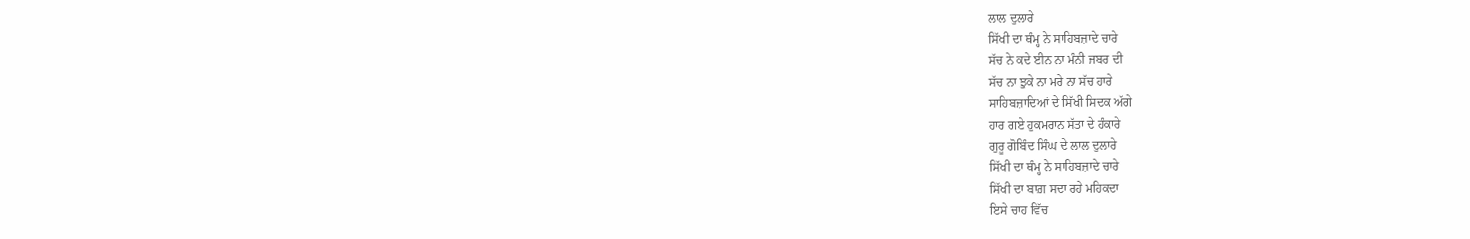ਲਾਲ ਦੁਲਾਰੇ
ਸਿੱਖੀ ਦਾ ਥੰਮ੍ਹ ਨੇ ਸਾਹਿਬਜ਼ਾਦੇ ਚਾਰੇ
ਸੱਚ ਨੇ ਕਦੇ ਈਨ ਨਾ ਮੰਨੀ ਜਬਰ ਦੀ
ਸੱਚ ਨਾ ਝੁਕੇ ਨਾ ਮਰੇ ਨਾ ਸੱਚ ਹਾਰੇ
ਸਾਹਿਬਜ਼ਾਦਿਆਂ ਦੇ ਸਿੱਖੀ ਸਿਦਕ ਅੱਗੇ
ਹਾਰ ਗਏ ਹੁਕਮਰਾਨ ਸੱਤਾ ਦੇ ਹੰਕਾਰੇ
ਗੁਰੂ ਗੋਬਿੰਦ ਸਿੰਘ ਦੇ ਲਾਲ ਦੁਲਾਰੇ
ਸਿੱਖੀ ਦਾ ਥੰਮ੍ਹ ਨੇ ਸਾਹਿਬਜ਼ਾਦੇ ਚਾਰੇ
ਸਿੱਖੀ ਦਾ ਬਾਗ਼ ਸਦਾ ਰਹੇ ਮਹਿਕਦਾ
ਇਸੇ ਚਾਹ ਵਿੱਚ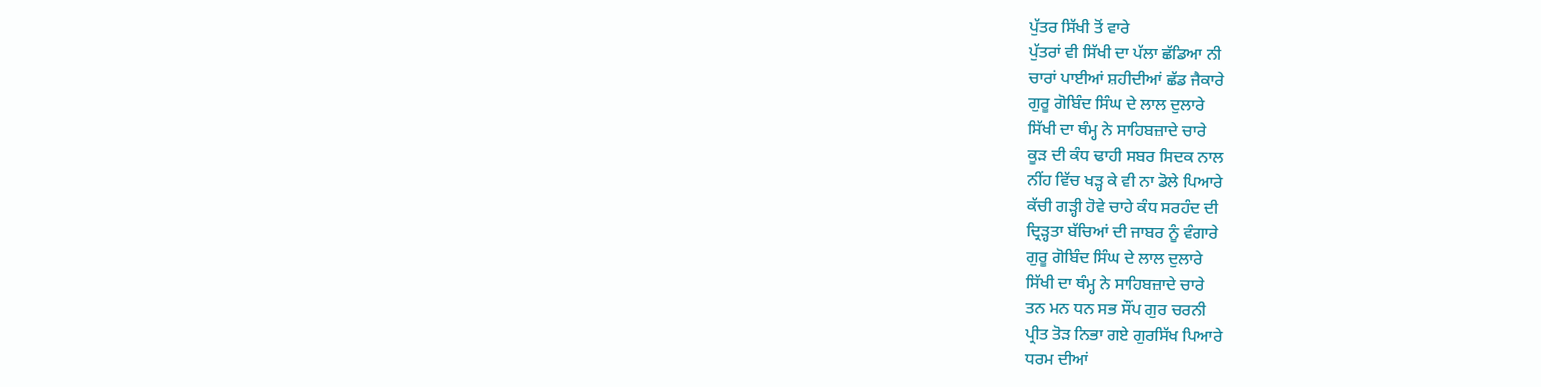ਪੁੱਤਰ ਸਿੱਖੀ ਤੋਂ ਵਾਰੇ
ਪੁੱਤਰਾਂ ਵੀ ਸਿੱਖੀ ਦਾ ਪੱਲਾ ਛੱਡਿਆ ਨੀ
ਚਾਰਾਂ ਪਾਈਆਂ ਸ਼ਹੀਦੀਆਂ ਛੱਡ ਜੈਕਾਰੇ
ਗੁਰੂ ਗੋਬਿੰਦ ਸਿੰਘ ਦੇ ਲਾਲ ਦੁਲਾਰੇ
ਸਿੱਖੀ ਦਾ ਥੰਮ੍ਹ ਨੇ ਸਾਹਿਬਜ਼ਾਦੇ ਚਾਰੇ
ਕੂੜ ਦੀ ਕੰਧ ਢਾਹੀ ਸਬਰ ਸਿਦਕ ਨਾਲ
ਨੀਂਹ ਵਿੱਚ ਖੜ੍ਹ ਕੇ ਵੀ ਨਾ ਡੋਲੇ ਪਿਆਰੇ
ਕੱਚੀ ਗੜ੍ਹੀ ਹੋਵੇ ਚਾਹੇ ਕੰਧ ਸਰਹੰਦ ਦੀ
ਦ੍ਰਿੜ੍ਹਤਾ ਬੱਚਿਆਂ ਦੀ ਜਾਬਰ ਨੂੰ ਵੰਗਾਰੇ
ਗੁਰੂ ਗੋਬਿੰਦ ਸਿੰਘ ਦੇ ਲਾਲ ਦੁਲਾਰੇ
ਸਿੱਖੀ ਦਾ ਥੰਮ੍ਹ ਨੇ ਸਾਹਿਬਜ਼ਾਦੇ ਚਾਰੇ
ਤਨ ਮਨ ਧਨ ਸਭ ਸੌਂਪ ਗੁਰ ਚਰਨੀ
ਪ੍ਰੀਤ ਤੋੜ ਨਿਭਾ ਗਏ ਗੁਰਸਿੱਖ ਪਿਆਰੇ
ਧਰਮ ਦੀਆਂ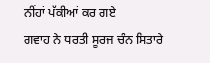ਨੀਂਹਾਂ ਪੱਕੀਆਂ ਕਰ ਗਏ
ਗਵਾਹ ਨੇ ਧਰਤੀ ਸੂਰਜ ਚੰਨ ਸਿਤਾਰੇ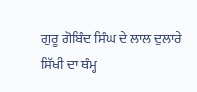ਗੁਰੂ ਗੋਬਿੰਦ ਸਿੰਘ ਦੇ ਲਾਲ ਦੁਲਾਰੇ
ਸਿੱਖੀ ਦਾ ਥੰਮ੍ਹ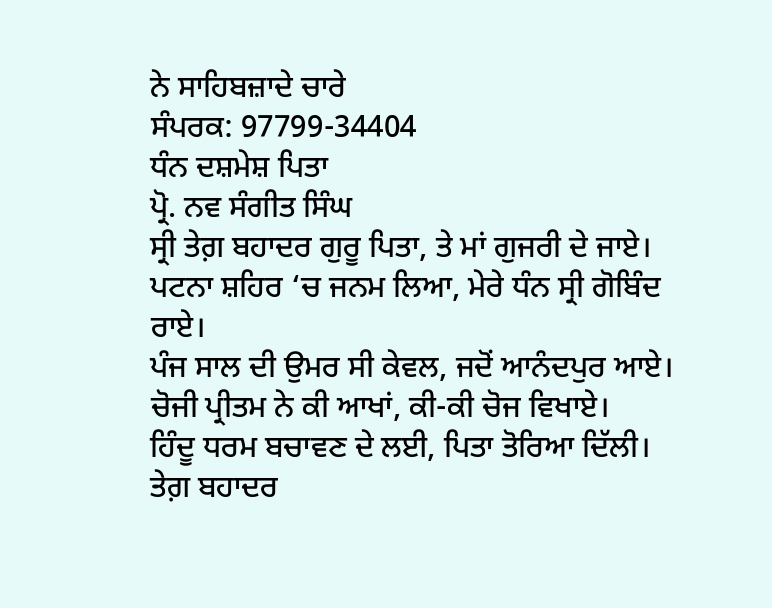ਨੇ ਸਾਹਿਬਜ਼ਾਦੇ ਚਾਰੇ
ਸੰਪਰਕ: 97799-34404
ਧੰਨ ਦਸ਼ਮੇਸ਼ ਪਿਤਾ
ਪ੍ਰੋ. ਨਵ ਸੰਗੀਤ ਸਿੰਘ
ਸ੍ਰੀ ਤੇਗ਼ ਬਹਾਦਰ ਗੁਰੂ ਪਿਤਾ, ਤੇ ਮਾਂ ਗੁਜਰੀ ਦੇ ਜਾਏ।
ਪਟਨਾ ਸ਼ਹਿਰ ‘ਚ ਜਨਮ ਲਿਆ, ਮੇਰੇ ਧੰਨ ਸ੍ਰੀ ਗੋਬਿੰਦ ਰਾਏ।
ਪੰਜ ਸਾਲ ਦੀ ਉਮਰ ਸੀ ਕੇਵਲ, ਜਦੋਂ ਆਨੰਦਪੁਰ ਆਏ।
ਚੋਜੀ ਪ੍ਰੀਤਮ ਨੇ ਕੀ ਆਖਾਂ, ਕੀ-ਕੀ ਚੋਜ ਵਿਖਾਏ।
ਹਿੰਦੂ ਧਰਮ ਬਚਾਵਣ ਦੇ ਲਈ, ਪਿਤਾ ਤੋਰਿਆ ਦਿੱਲੀ।
ਤੇਗ਼ ਬਹਾਦਰ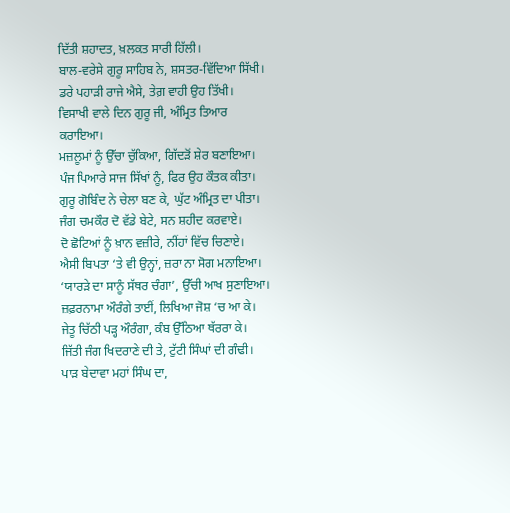ਦਿੱਤੀ ਸ਼ਹਾਦਤ, ਖ਼ਲਕਤ ਸਾਰੀ ਹਿੱਲੀ।
ਬਾਲ-ਵਰੇਸੇ ਗੁਰੂ ਸਾਹਿਬ ਨੇ, ਸ਼ਸਤਰ-ਵਿੱਦਿਆ ਸਿੱਖੀ।
ਡਰੇ ਪਹਾੜੀ ਰਾਜੇ ਐਸੇ, ਤੇਗ਼ ਵਾਹੀ ਉਹ ਤਿੱਖੀ।
ਵਿਸਾਖੀ ਵਾਲੇ ਦਿਨ ਗੁਰੂ ਜੀ, ਅੰਮ੍ਰਿਤ ਤਿਆਰ ਕਰਾਇਆ।
ਮਜ਼ਲੂਮਾਂ ਨੂੰ ਉੱਚਾ ਚੁੱਕਿਆ, ਗਿੱਦੜੋਂ ਸ਼ੇਰ ਬਣਾਇਆ।
ਪੰਜ ਪਿਆਰੇ ਸਾਜ ਸਿੱਖਾਂ ਨੂੰ, ਫਿਰ ਉਹ ਕੌਤਕ ਕੀਤਾ।
ਗੁਰੂ ਗੋਬਿੰਦ ਨੇ ਚੇਲਾ ਬਣ ਕੇ, ਘੁੱਟ ਅੰਮ੍ਰਿਤ ਦਾ ਪੀਤਾ।
ਜੰਗ ਚਮਕੌਰ ਦੋ ਵੱਡੇ ਬੇਟੇ, ਸਨ ਸ਼ਹੀਦ ਕਰਵਾਏ।
ਦੋ ਛੋਟਿਆਂ ਨੂੰ ਖ਼ਾਨ ਵਜ਼ੀਰੇ, ਨੀਂਹਾਂ ਵਿੱਚ ਚਿਣਾਏ।
ਐਸੀ ਬਿਪਤਾ ‘ਤੇ ਵੀ ਉਨ੍ਹਾਂ, ਜ਼ਰਾ ਨਾ ਸੋਗ ਮਨਾਇਆ।
‘ਯਾਰੜੇ ਦਾ ਸਾਨੂੰ ਸੱਥਰ ਚੰਗਾ’, ਉੱਚੀ ਆਖ ਸੁਣਾਇਆ।
ਜ਼ਫ਼ਰਨਾਮਾ ਔਰੰਗੇ ਤਾਈਂ, ਲਿਖਿਆ ਜੋਸ਼ ‘ਚ ਆ ਕੇ।
ਜੇਤੂ ਚਿੱਠੀ ਪੜ੍ਹ ਔਰੰਗਾ, ਕੰਬ ਉੱਠਿਆ ਥੱਰਰਾ ਕੇ।
ਜਿੱਤੀ ਜੰਗ ਖਿਦਰਾਣੇ ਦੀ ਤੇ, ਟੁੱਟੀ ਸਿੰਘਾਂ ਦੀ ਗੰਢੀ।
ਪਾੜ ਬੇਦਾਵਾ ਮਹਾਂ ਸਿੰਘ ਦਾ,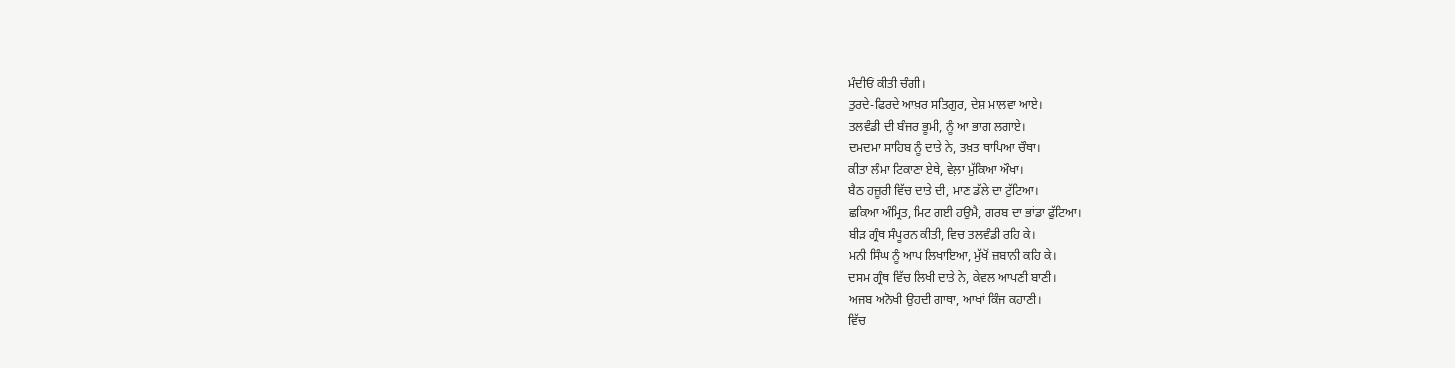ਮੰਦੀਓਂ ਕੀਤੀ ਚੰਗੀ।
ਤੁਰਦੇ-ਫਿਰਦੇ ਆਖ਼ਰ ਸਤਿਗੁਰ, ਦੇਸ਼ ਮਾਲਵਾ ਆਏ।
ਤਲਵੰਡੀ ਦੀ ਬੰਜਰ ਭੂਮੀ, ਨੂੰ ਆ ਭਾਗ ਲਗਾਏ।
ਦਮਦਮਾ ਸਾਹਿਬ ਨੂੰ ਦਾਤੇ ਨੇ, ਤਖ਼ਤ ਥਾਪਿਆ ਚੌਥਾ।
ਕੀਤਾ ਲੰਮਾ ਟਿਕਾਣਾ ਏਥੇ, ਵੇਲ਼ਾ ਮੁੱਕਿਆ ਔਖਾ।
ਬੈਠ ਹਜ਼ੂਰੀ ਵਿੱਚ ਦਾਤੇ ਦੀ, ਮਾਣ ਡੱਲੇ ਦਾ ਟੁੱਟਿਆ।
ਛਕਿਆ ਅੰਮ੍ਰਿਤ, ਮਿਟ ਗਈ ਹਉਮੈ, ਗਰਬ ਦਾ ਭਾਂਡਾ ਫੁੱਟਿਆ।
ਬੀੜ ਗ੍ਰੰਥ ਸੰਪੂਰਨ ਕੀਤੀ, ਵਿਚ ਤਲਵੰਡੀ ਰਹਿ ਕੇ।
ਮਨੀ ਸਿੰਘ ਨੂੰ ਆਪ ਲਿਖਾਇਆ, ਮੁੱਖੋਂ ਜ਼ਬਾਨੀ ਕਹਿ ਕੇ।
ਦਸਮ ਗ੍ਰੰਥ ਵਿੱਚ ਲਿਖੀ ਦਾਤੇ ਨੇ, ਕੇਵਲ ਆਪਣੀ ਬਾਣੀ।
ਅਜਬ ਅਨੋਖੀ ਉਹਦੀ ਗਾਥਾ, ਆਖਾਂ ਕਿੰਜ ਕਹਾਣੀ।
ਵਿੱਚ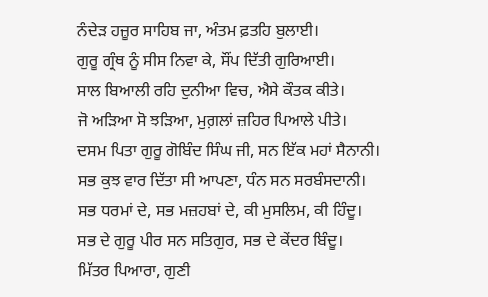ਨੰਦੇੜ ਹਜ਼ੂਰ ਸਾਹਿਬ ਜਾ, ਅੰਤਮ ਫ਼ਤਹਿ ਬੁਲਾਈ।
ਗੁਰੂ ਗ੍ਰੰਥ ਨੂੰ ਸੀਸ ਨਿਵਾ ਕੇ, ਸੌਂਪ ਦਿੱਤੀ ਗੁਰਿਆਈ।
ਸਾਲ ਬਿਆਲੀ ਰਹਿ ਦੁਨੀਆ ਵਿਚ, ਐਸੇ ਕੌਤਕ ਕੀਤੇ।
ਜੋ ਅੜਿਆ ਸੋ ਝੜਿਆ, ਮੁਗ਼ਲਾਂ ਜ਼ਹਿਰ ਪਿਆਲੇ ਪੀਤੇ।
ਦਸਮ ਪਿਤਾ ਗੁਰੂ ਗੋਬਿੰਦ ਸਿੰਘ ਜੀ, ਸਨ ਇੱਕ ਮਹਾਂ ਸੈਨਾਨੀ।
ਸਭ ਕੁਝ ਵਾਰ ਦਿੱਤਾ ਸੀ ਆਪਣਾ, ਧੰਨ ਸਨ ਸਰਬੰਸਦਾਨੀ।
ਸਭ ਧਰਮਾਂ ਦੇ, ਸਭ ਮਜ਼ਹਬਾਂ ਦੇ, ਕੀ ਮੁਸਲਿਮ, ਕੀ ਹਿੰਦੂ।
ਸਭ ਦੇ ਗੁਰੂ ਪੀਰ ਸਨ ਸਤਿਗੁਰ, ਸਭ ਦੇ ਕੇਂਦਰ ਬਿੰਦੂ।
ਮਿੱਤਰ ਪਿਆਰਾ, ਗੁਣੀ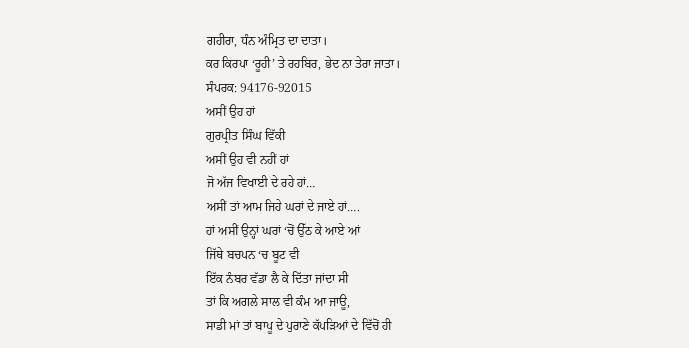ਗਹੀਰਾ, ਧੰਨ ਅੰਮ੍ਰਿਤ ਦਾ ਦਾਤਾ।
ਕਰ ਕਿਰਪਾ ‘ਰੂਹੀ’ ਤੇ ਰਹਬਿਰ, ਭੇਦ ਨਾ ਤੇਰਾ ਜਾਤਾ।
ਸੰਪਰਕ: 94176-92015
ਅਸੀਂ ਉਹ ਹਾਂ
ਗੁਰਪ੍ਰੀਤ ਸਿੰਘ ਵਿੱਕੀ
ਅਸੀਂ ਉਹ ਵੀ ਨਹੀਂ ਹਾਂ
ਜੋ ਅੱਜ ਵਿਖਾਈ ਦੇ ਰਹੇ ਹਾਂ…
ਅਸੀਂ ਤਾਂ ਆਮ ਜਿਹੇ ਘਰਾਂ ਦੇ ਜਾਏ ਹਾਂ….
ਹਾਂ ਅਸੀਂ ਉਨ੍ਹਾਂ ਘਰਾਂ ‘ਚੋਂ ਉੱਠ ਕੇ ਆਏ ਆਂ
ਜਿੱਥੇ ਬਚਪਨ ‘ਚ ਬੂਟ ਵੀ
ਇੱਕ ਨੰਬਰ ਵੱਡਾ ਲੈ ਕੇ ਦਿੱਤਾ ਜਾਂਦਾ ਸੀ
ਤਾਂ ਕਿ ਅਗਲੇ ਸਾਲ ਵੀ ਕੰਮ ਆ ਜਾਊ,
ਸਾਡੀ ਮਾਂ ਤਾਂ ਬਾਪੂ ਦੇ ਪੁਰਾਣੇ ਕੱਪੜਿਆਂ ਦੇ ਵਿੱਚੋਂ ਹੀ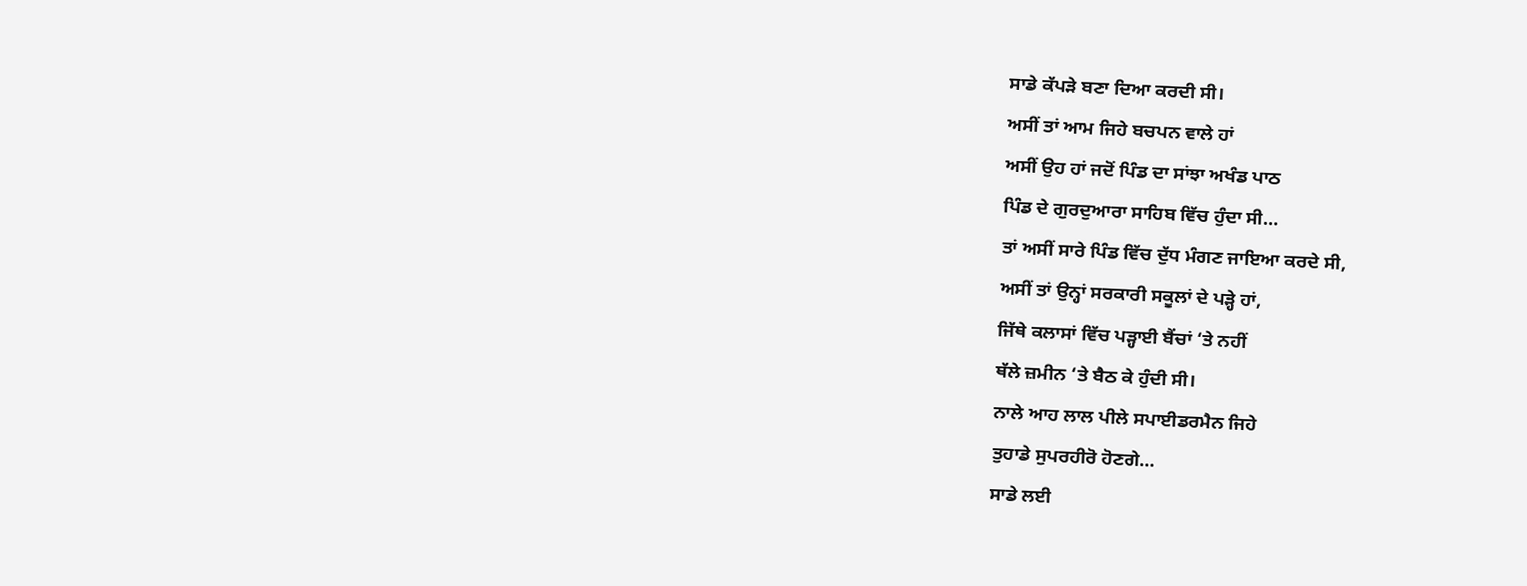ਸਾਡੇ ਕੱਪੜੇ ਬਣਾ ਦਿਆ ਕਰਦੀ ਸੀ।
ਅਸੀਂ ਤਾਂ ਆਮ ਜਿਹੇ ਬਚਪਨ ਵਾਲੇ ਹਾਂ
ਅਸੀਂ ਉਹ ਹਾਂ ਜਦੋਂ ਪਿੰਡ ਦਾ ਸਾਂਝਾ ਅਖੰਡ ਪਾਠ
ਪਿੰਡ ਦੇ ਗੁਰਦੁਆਰਾ ਸਾਹਿਬ ਵਿੱਚ ਹੁੰਦਾ ਸੀ…
ਤਾਂ ਅਸੀਂ ਸਾਰੇ ਪਿੰਡ ਵਿੱਚ ਦੁੱਧ ਮੰਗਣ ਜਾਇਆ ਕਰਦੇ ਸੀ,
ਅਸੀਂ ਤਾਂ ਉਨ੍ਹਾਂ ਸਰਕਾਰੀ ਸਕੂਲਾਂ ਦੇ ਪੜ੍ਹੇ ਹਾਂ,
ਜਿੱਥੇ ਕਲਾਸਾਂ ਵਿੱਚ ਪੜ੍ਹਾਈ ਬੈਂਚਾਂ ‘ਤੇ ਨਹੀਂ
ਥੱਲੇ ਜ਼ਮੀਨ ‘ਤੇ ਬੈਠ ਕੇ ਹੁੰਦੀ ਸੀ।
ਨਾਲੇ ਆਹ ਲਾਲ ਪੀਲੇ ਸਪਾਈਡਰਮੈਨ ਜਿਹੇ
ਤੁਹਾਡੇ ਸੁਪਰਹੀਰੋ ਹੋਣਗੇ…
ਸਾਡੇ ਲਈ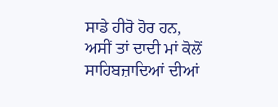ਸਾਡੇ ਹੀਰੋ ਹੋਰ ਹਨ,
ਅਸੀਂ ਤਾਂ ਦਾਦੀ ਮਾਂ ਕੋਲੋਂ ਸਾਹਿਬਜ਼ਾਦਿਆਂ ਦੀਆਂ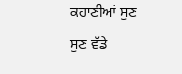ਕਹਾਣੀਆਂ ਸੁਣ ਸੁਣ ਵੱਡੇ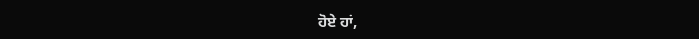ਹੋਏ ਹਾਂ,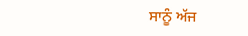ਸਾਨੂੰ ਅੱਜ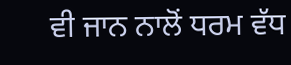ਵੀ ਜਾਨ ਨਾਲੋਂ ਧਰਮ ਵੱਧ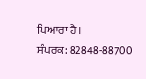ਪਿਆਰਾ ਹੈ।
ਸੰਪਰਕ: 82848-88700